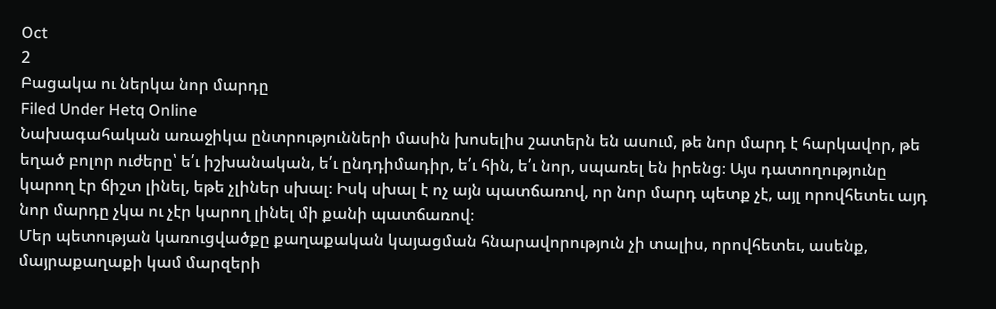Oct
2
Բացակա ու ներկա նոր մարդը
Filed Under Hetq Online
Նախագահական առաջիկա ընտրությունների մասին խոսելիս շատերն են ասում, թե նոր մարդ է հարկավոր, թե եղած բոլոր ուժերը՝ ե՛ւ իշխանական, ե՛ւ ընդդիմադիր, ե՛ւ հին, ե՛ւ նոր, սպառել են իրենց։ Այս դատողությունը կարող էր ճիշտ լինել, եթե չլիներ սխալ։ Իսկ սխալ է ոչ այն պատճառով, որ նոր մարդ պետք չէ, այլ որովհետեւ այդ նոր մարդը չկա ու չէր կարող լինել մի քանի պատճառով։
Մեր պետության կառուցվածքը քաղաքական կայացման հնարավորություն չի տալիս, որովհետեւ, ասենք, մայրաքաղաքի կամ մարզերի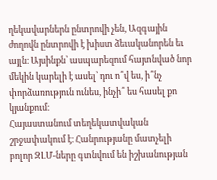ղեկավարներն ընտրովի չեն, Ազգային ժողովն ընտրովի է խիստ ձեւականորեն եւ այլն։ Այսինքն՝ ասպարեզում հայտնված նոր մեկին կարելի է ասել՝ դու ո՞վ ես, ի՞նչ փորձառություն ունես, ինչի՞ ես հասել քո կյանքում։
Հայաստանում տեղեկատվական շրջափակում է։ Հանրությանը մատչելի բոլոր ԶԼՄ-ները գտնվում են իշխանության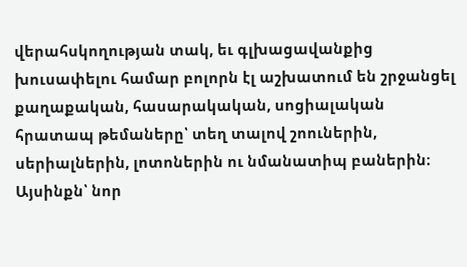վերահսկողության տակ, եւ գլխացավանքից խուսափելու համար բոլորն էլ աշխատում են շրջանցել քաղաքական, հասարակական, սոցիալական հրատապ թեմաները՝ տեղ տալով շոուներին, սերիալներին, լոտոներին ու նմանատիպ բաներին։ Այսինքն՝ նոր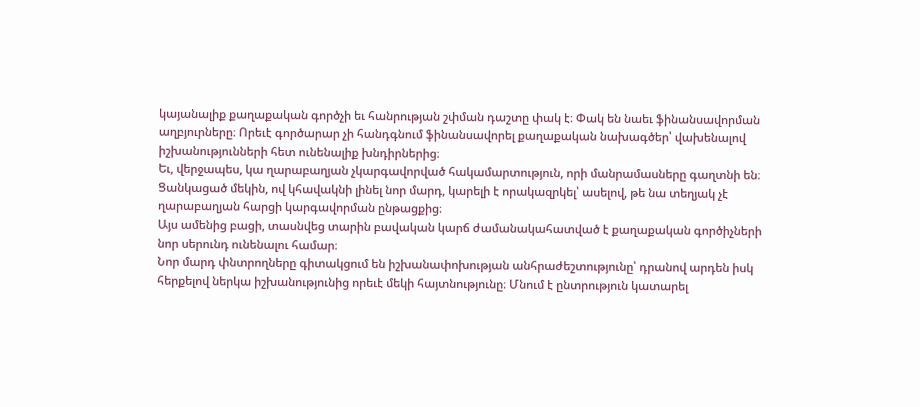կայանալիք քաղաքական գործչի եւ հանրության շփման դաշտը փակ է։ Փակ են նաեւ ֆինանսավորման աղբյուրները։ Որեւէ գործարար չի հանդգնում ֆինանսավորել քաղաքական նախագծեր՝ վախենալով իշխանությունների հետ ունենալիք խնդիրներից։
Եւ, վերջապես, կա ղարաբաղյան չկարգավորված հակամարտություն, որի մանրամասները գաղտնի են։ Ցանկացած մեկին, ով կհավակնի լինել նոր մարդ, կարելի է որակազրկել՝ ասելով, թե նա տեղյակ չէ ղարաբաղյան հարցի կարգավորման ընթացքից։
Այս ամենից բացի, տասնվեց տարին բավական կարճ ժամանակահատված է քաղաքական գործիչների նոր սերունդ ունենալու համար։
Նոր մարդ փնտրողները գիտակցում են իշխանափոխության անհրաժեշտությունը՝ դրանով արդեն իսկ հերքելով ներկա իշխանությունից որեւէ մեկի հայտնությունը։ Մնում է ընտրություն կատարել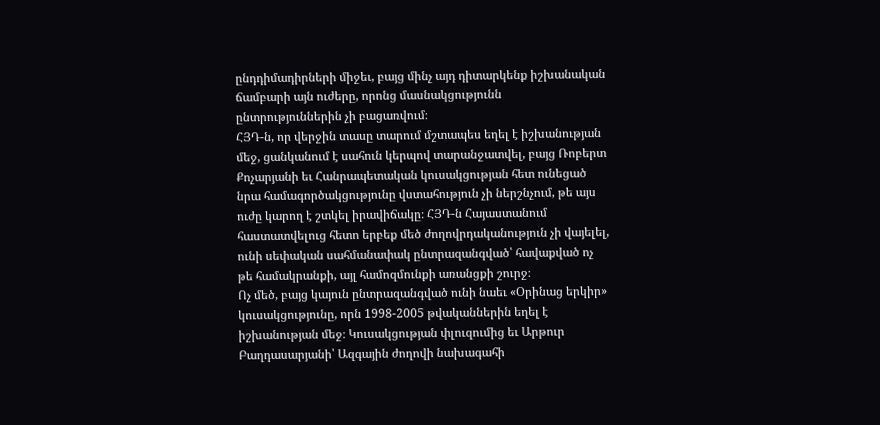ընդդիմադիրների միջեւ, բայց մինչ այդ դիտարկենք իշխանական ճամբարի այն ուժերը, որոնց մասնակցությունն ընտրություններին չի բացառվում։
ՀՅԴ-ն, որ վերջին տասը տարում մշտապես եղել է իշխանության մեջ, ցանկանում է սահուն կերպով տարանջատվել, բայց Ռոբերտ Քոչարյանի եւ Հանրապետական կուսակցության հետ ունեցած նրա համագործակցությունը վստահություն չի ներշնչում, թե այս ուժը կարող է շտկել իրավիճակը։ ՀՅԴ-ն Հայաստանում հաստատվելուց հետո երբեք մեծ ժողովրդականություն չի վայելել, ունի սեփական սահմանափակ ընտրազանգված՝ հավաքված ոչ թե համակրանքի, այլ համոզմունքի առանցքի շուրջ։
Ոչ մեծ, բայց կայուն ընտրազանգված ունի նաեւ «Օրինաց երկիր» կուսակցությունը, որն 1998-2005 թվականներին եղել է իշխանության մեջ։ Կուսակցության փլուզումից եւ Արթուր Բաղդասարյանի՝ Ազգային ժողովի նախագահի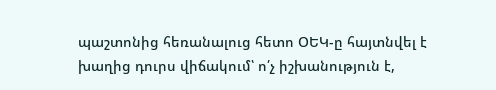պաշտոնից հեռանալուց հետո ՕԵԿ-ը հայտնվել է խաղից դուրս վիճակում՝ ո՛չ իշխանություն է,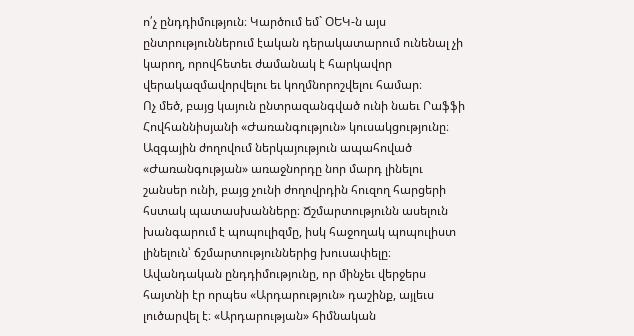ո՛չ ընդդիմություն։ Կարծում եմ` ՕԵԿ-ն այս ընտրություններում էական դերակատարում ունենալ չի կարող, որովհետեւ ժամանակ է հարկավոր վերակազմավորվելու եւ կողմնորոշվելու համար։
Ոչ մեծ, բայց կայուն ընտրազանգված ունի նաեւ Րաֆֆի Հովհաննիսյանի «Ժառանգություն» կուսակցությունը։ Ազգային ժողովում ներկայություն ապահոված «Ժառանգության» առաջնորդը նոր մարդ լինելու շանսեր ունի, բայց չունի ժողովրդին հուզող հարցերի հստակ պատասխանները։ Ճշմարտությունն ասելուն խանգարում է պոպուլիզմը, իսկ հաջողակ պոպուլիստ լինելուն՝ ճշմարտություններից խուսափելը։
Ավանդական ընդդիմությունը, որ մինչեւ վերջերս հայտնի էր որպես «Արդարություն» դաշինք, այլեւս լուծարվել է։ «Արդարության» հիմնական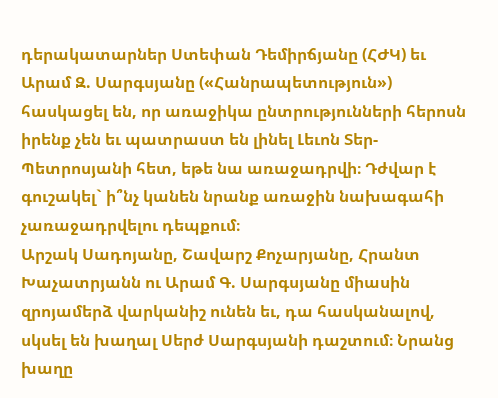դերակատարներ Ստեփան Դեմիրճյանը (ՀԺԿ) եւ Արամ Զ. Սարգսյանը («Հանրապետություն») հասկացել են, որ առաջիկա ընտրությունների հերոսն իրենք չեն եւ պատրաստ են լինել Լեւոն Տեր-Պետրոսյանի հետ, եթե նա առաջադրվի։ Դժվար է գուշակել` ի՞նչ կանեն նրանք առաջին նախագահի չառաջադրվելու դեպքում։
Արշակ Սադոյանը, Շավարշ Քոչարյանը, Հրանտ Խաչատրյանն ու Արամ Գ. Սարգսյանը միասին զրոյամերձ վարկանիշ ունեն եւ, դա հասկանալով, սկսել են խաղալ Սերժ Սարգսյանի դաշտում։ Նրանց խաղը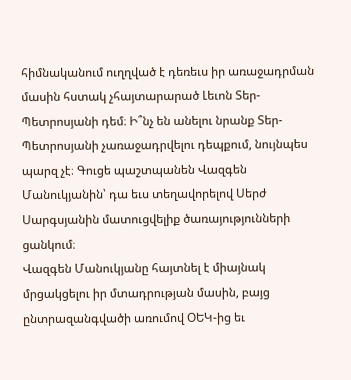հիմնականում ուղղված է դեռեւս իր առաջադրման մասին հստակ չհայտարարած Լեւոն Տեր-Պետրոսյանի դեմ։ Ի՞նչ են անելու նրանք Տեր-Պետրոսյանի չառաջադրվելու դեպքում, նույնպես պարզ չէ։ Գուցե պաշտպանեն Վազգեն Մանուկյանին՝ դա եւս տեղավորելով Սերժ Սարգսյանին մատուցվելիք ծառայությունների ցանկում։
Վազգեն Մանուկյանը հայտնել է միայնակ մրցակցելու իր մտադրության մասին, բայց ընտրազանգվածի առումով ՕԵԿ-ից եւ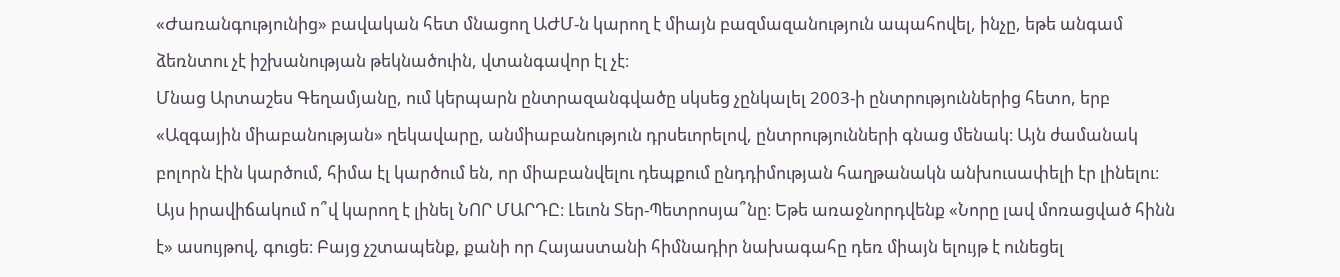«Ժառանգությունից» բավական հետ մնացող ԱԺՄ-ն կարող է միայն բազմազանություն ապահովել, ինչը, եթե անգամ ձեռնտու չէ իշխանության թեկնածուին, վտանգավոր էլ չէ։
Մնաց Արտաշես Գեղամյանը, ում կերպարն ընտրազանգվածը սկսեց չընկալել 2003-ի ընտրություններից հետո, երբ «Ազգային միաբանության» ղեկավարը, անմիաբանություն դրսեւորելով, ընտրությունների գնաց մենակ։ Այն ժամանակ բոլորն էին կարծում, հիմա էլ կարծում են, որ միաբանվելու դեպքում ընդդիմության հաղթանակն անխուսափելի էր լինելու։
Այս իրավիճակում ո՞վ կարող է լինել ՆՈՐ ՄԱՐԴԸ։ Լեւոն Տեր-Պետրոսյա՞նը։ Եթե առաջնորդվենք «Նորը լավ մոռացված հինն է» ասույթով, գուցե։ Բայց չշտապենք, քանի որ Հայաստանի հիմնադիր նախագահը դեռ միայն ելույթ է ունեցել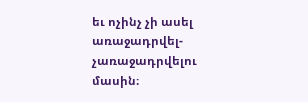եւ ոչինչ չի ասել առաջադրվել-չառաջադրվելու մասին։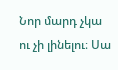Նոր մարդ չկա ու չի լինելու։ Սա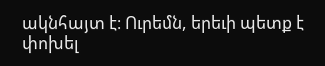ակնհայտ է։ Ուրեմն, երեւի պետք է փոխել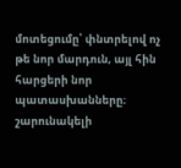մոտեցումը՝ փնտրելով ոչ թե նոր մարդուն, այլ հին հարցերի նոր պատասխանները։
շարունակելի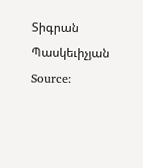Տիգրան Պասկեւիչյան
Source: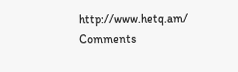http://www.hetq.am/
Comments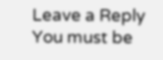Leave a Reply
You must be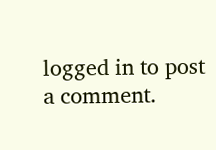logged in to post a comment.